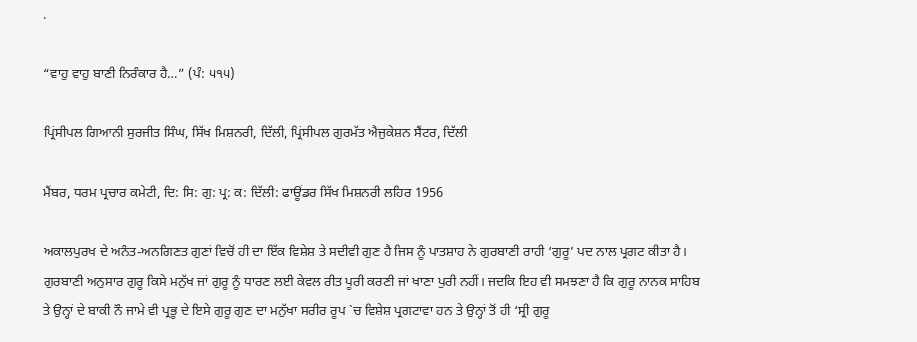.

“ਵਾਹੁ ਵਾਹੁ ਬਾਣੀ ਨਿਰੰਕਾਰ ਹੈ…” (ਪੰ: ੫੧੫)

ਪ੍ਰਿਂਸੀਪਲ ਗਿਆਨੀ ਸੁਰਜੀਤ ਸਿੰਘ, ਸਿੱਖ ਮਿਸ਼ਨਰੀ, ਦਿੱਲੀ, ਪ੍ਰਿਂਸੀਪਲ ਗੁਰਮੱਤ ਐਜੁਕੇਸ਼ਨ ਸੈਂਟਰ, ਦਿੱਲੀ

ਮੈਂਬਰ, ਧਰਮ ਪ੍ਰਚਾਰ ਕਮੇਟੀ, ਦਿ: ਸਿ: ਗੁ: ਪ੍ਰ: ਕ: ਦਿੱਲੀ: ਫਾਊਂਡਰ ਸਿੱਖ ਮਿਸ਼ਨਰੀ ਲਹਿਰ 1956

ਅਕਾਲਪੁਰਖ ਦੇ ਅਨੰਤ-ਅਨਗਿਣਤ ਗੁਣਾਂ ਵਿਚੋਂ ਹੀ ਦਾ ਇੱਕ ਵਿਸ਼ੇਸ਼ ਤੇ ਸਦੀਵੀ ਗੁਣ ਹੈ ਜਿਸ ਨੂੰ ਪਾਤਸ਼ਾਹ ਨੇ ਗੁਰਬਾਣੀ ਰਾਹੀ ‘ਗੁਰੂ’ ਪਦ ਨਾਲ ਪ੍ਰਗਟ ਕੀਤਾ ਹੈ। ਗੁਰਬਾਣੀ ਅਨੁਸਾਰ ਗੁਰੂ ਕਿਸੇ ਮਨੁੱਖ ਜਾਂ ਗੁਰੂ ਨੂੰ ਧਾਰਣ ਲਈ ਕੇਵਲ ਰੀਤ ਪੂਰੀ ਕਰਣੀ ਜਾਂ ਖਾਣਾ ਪੁਰੀ ਨਹੀਂ। ਜਦਕਿ ਇਹ ਵੀ ਸਮਝਣਾ ਹੈ ਕਿ ਗੁਰੂ ਨਾਨਕ ਸਾਹਿਬ ਤੇ ਉਨ੍ਹਾਂ ਦੇ ਬਾਕੀ ਨੌ ਜਾਮੇ ਵੀ ਪ੍ਰਭੂ ਦੇ ਇਸੇ ਗੁਰੂ ਗੁਣ ਦਾ ਮਨੁੱਖਾ ਸਰੀਰ ਰੂਪ `ਚ ਵਿਸ਼ੇਸ਼ ਪ੍ਰਗਟਾਵਾ ਹਨ ਤੇ ਉਨ੍ਹਾਂ ਤੋਂ ਹੀ ‘ਸ੍ਰੀ ਗੁਰੂ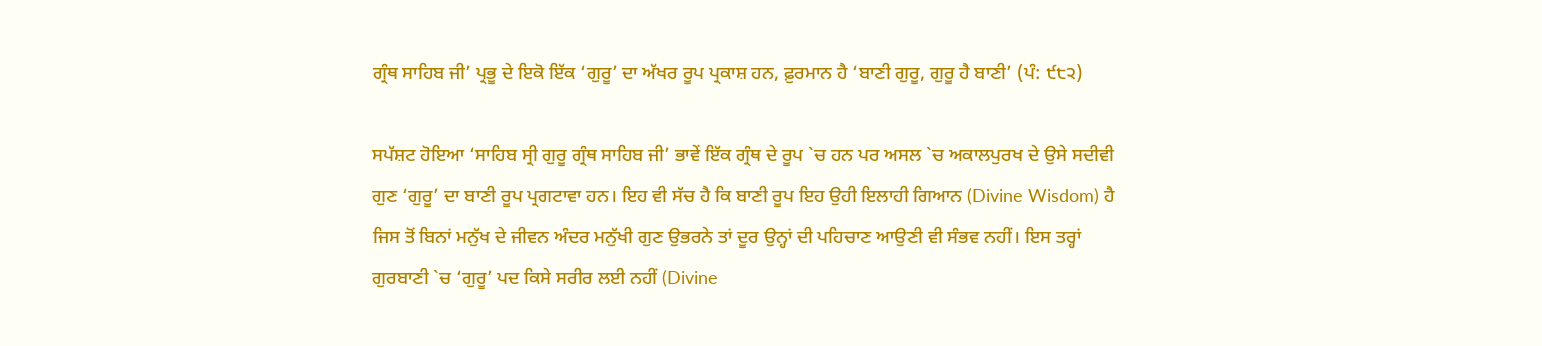ਗ੍ਰੰਥ ਸਾਹਿਬ ਜੀ’ ਪ੍ਰਭੂ ਦੇ ਇਕੋ ਇੱਕ ‘ਗੁਰੂ’ ਦਾ ਅੱਖਰ ਰੂਪ ਪ੍ਰਕਾਸ਼ ਹਨ, ਫ਼ੁਰਮਾਨ ਹੈ ‘ਬਾਣੀ ਗੁਰੂ, ਗੁਰੂ ਹੈ ਬਾਣੀ’ (ਪੰ: ੯੮੨)

ਸਪੱਸ਼ਟ ਹੋਇਆ ‘ਸਾਹਿਬ ਸ੍ਰੀ ਗੁਰੂ ਗ੍ਰੰਥ ਸਾਹਿਬ ਜੀ’ ਭਾਵੇਂ ਇੱਕ ਗ੍ਰੰਥ ਦੇ ਰੂਪ `ਚ ਹਨ ਪਰ ਅਸਲ `ਚ ਅਕਾਲਪੁਰਖ ਦੇ ਉਸੇ ਸਦੀਵੀ ਗੁਣ ‘ਗੁਰੂ’ ਦਾ ਬਾਣੀ ਰੂਪ ਪ੍ਰਗਟਾਵਾ ਹਨ। ਇਹ ਵੀ ਸੱਚ ਹੈ ਕਿ ਬਾਣੀ ਰੂਪ ਇਹ ਉਹੀ ਇਲਾਹੀ ਗਿਆਨ (Divine Wisdom) ਹੈ ਜਿਸ ਤੋਂ ਬਿਨਾਂ ਮਨੁੱਖ ਦੇ ਜੀਵਨ ਅੰਦਰ ਮਨੁੱਖੀ ਗੁਣ ਉਭਰਨੇ ਤਾਂ ਦੂਰ ਉਨ੍ਹਾਂ ਦੀ ਪਹਿਚਾਣ ਆਉਣੀ ਵੀ ਸੰਭਵ ਨਹੀਂ। ਇਸ ਤਰ੍ਹਾਂ ਗੁਰਬਾਣੀ `ਚ ‘ਗੁਰੂ’ ਪਦ ਕਿਸੇ ਸਰੀਰ ਲਈ ਨਹੀਂ (Divine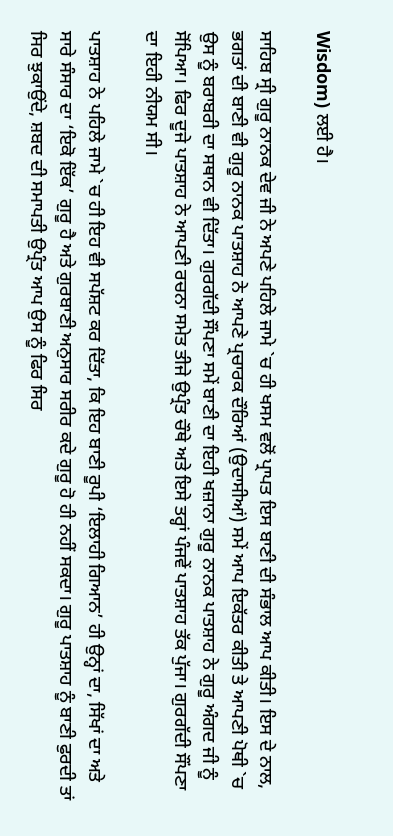Wisdom) ਲਈ ਹੈ।

ਸਾਹਿਬ ਸ੍ਰੀ ਗੁਰੂ ਨਾਨਕ ਦੇਵ ਜੀ ਨੇ ਅਪਣੇ ਪਹਿਲੇ ਜਾਮੇ `ਚ ਹੀ ਖਸਮ ਵਲੋਂ ਪ੍ਰਾਪਤ ਇਸ ਬਾਣੀ ਦੀ ਸੰਭਾਲ ਆਪ ਕੀਤੀ। ਇਸ ਦੇ ਨਾਲ, ਭਗਤਾਂ ਦੀ ਬਾਣੀ ਵੀ ਗੁਰੂ ਨਾਨਕ ਪਾਤਸ਼ਾਹ ਨੇ ਆਪਣੇ ਪ੍ਰਚਾਰਕ ਦੌਰਿਆਂ (ਉਦਾਸੀਆਂ) ਸਮੇਂ ਆਪ ਇਕੱਤਰ ਕੀਤੀ ਤੇ ਆਪਣੀ ਪੋਥੀ `ਚ ਉਸ ਨੂੰ ਬਰਾਬਰੀ ਦਾ ਸਥਾਨ ਵੀ ਦਿੱਤਾ। ਗੁਰਗੱਦੀ ਸੌਂਪਣਾ ਸਮੇਂ ਬਾਣੀ ਦਾ ਇਹੀ ਖਜ਼ਾਨਾ ਗੁਰੂ ਨਾਨਕ ਪਾਤਸ਼ਾਹ ਨੇ ਗੁਰੂ ਅੰਗਦ ਜੀ ਨੂੰ ਸੋਂਪਿਆ। ਫਿਰ ਦੂਜੇ ਪਾਤਸ਼ਾਹ ਨੇ ਆਪਣੀ ਰਚਨਾ ਸਮੇਤ ਤੀਜੇ ਉਪ੍ਰੰਤ ਚੌਥੇ ਅਤੇ ਇਸੇ ਤਰ੍ਹਾਂ ਪੰਜਵੇਂ ਪਾਤਸ਼ਾਹ ਤੱਕ ਪੁੱਜਾ। ਗੁਰਗੱਦੀ ਸੌਂਪਣਾ ਦਾ ਇਹੀ ਨੀਯਮ ਸੀ।

ਪਾਤਸ਼ਾਹ ਨੇ ਪਹਿਲੇ ਜਾਮੇ `ਚ ਹੀ ਇਹ ਵੀ ਸਪੱਸ਼ਟ ਕਰ ਦਿੱਤਾ, ਕਿ ਇਹ ਬਾਣੀ ਰੂਪੀ ‘ਇਲਾਹੀ ਗਿਆਨ’ ਹੀ ਉਨ੍ਹਾਂ ਦਾ, ਸਿੱਖਾਂ ਦਾ ਅਤੇ ਸਾਰੇ ਸੰਸਾਰ ਦਾ ‘ਇਕੋ ਇੱਕ’ ਗੁਰੂ ਹੈ ਅਤੇ ਗੁਰਬਾਣੀ ਅਨੁਸਾਰ ਸਰੀਰ ਕਦੇ ਗੁਰੂ ਹੋ ਹੀ ਨਹੀਂ ਸਕਦਾ। ਗੁਰੂ ਪਾਤਸ਼ਾਹ ਨੂੰ ਬਾਣੀ ਫੁਰਦੀ ਤਾਂ ਸਿਰ ਝੁਕਾਉਂਦੇ, ਸ਼ਬਦ ਦੀ ਸਮਾਪਤੀ ਉਪ੍ਰੰਤ ਆਪ ਉਸ ਨੂੰ ਫਿਰ ਸਿਰ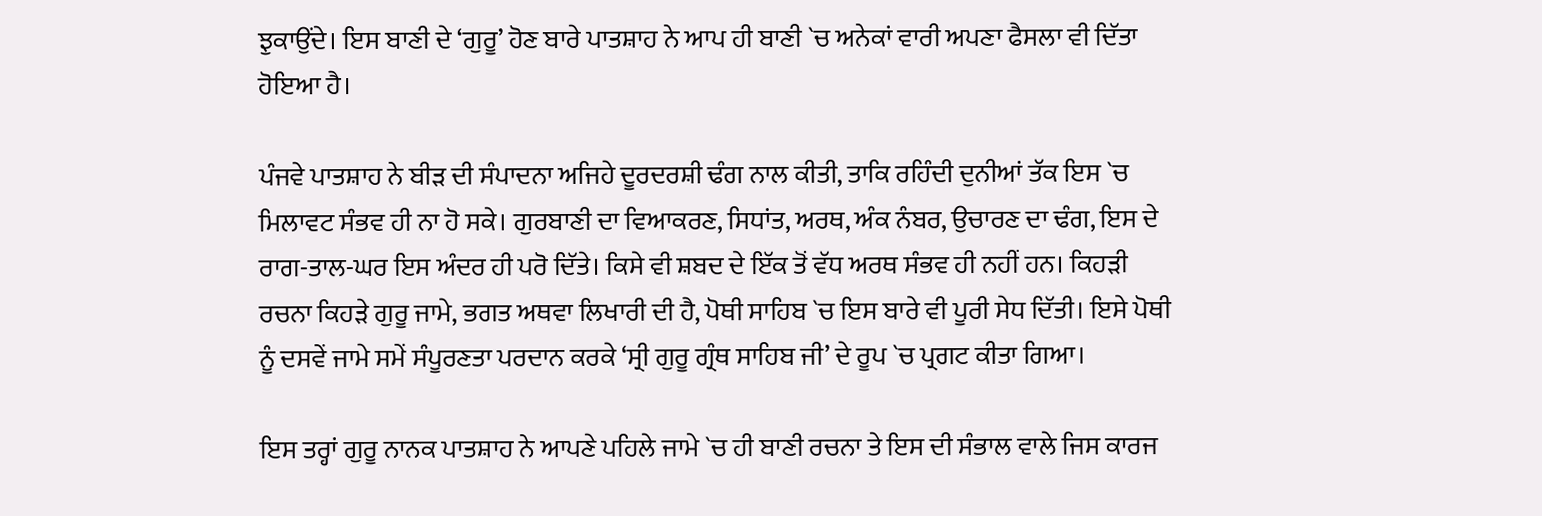ਝੁਕਾਉਂਦੇ। ਇਸ ਬਾਣੀ ਦੇ ‘ਗੁਰੂ’ ਹੋਣ ਬਾਰੇ ਪਾਤਸ਼ਾਹ ਨੇ ਆਪ ਹੀ ਬਾਣੀ `ਚ ਅਨੇਕਾਂ ਵਾਰੀ ਅਪਣਾ ਫੈਸਲਾ ਵੀ ਦਿੱਤਾ ਹੋਇਆ ਹੈ।

ਪੰਜਵੇ ਪਾਤਸ਼ਾਹ ਨੇ ਬੀੜ ਦੀ ਸੰਪਾਦਨਾ ਅਜਿਹੇ ਦੂਰਦਰਸ਼ੀ ਢੰਗ ਨਾਲ ਕੀਤੀ, ਤਾਕਿ ਰਹਿੰਦੀ ਦੁਨੀਆਂ ਤੱਕ ਇਸ `ਚ ਮਿਲਾਵਟ ਸੰਭਵ ਹੀ ਨਾ ਹੋ ਸਕੇ। ਗੁਰਬਾਣੀ ਦਾ ਵਿਆਕਰਣ, ਸਿਧਾਂਤ, ਅਰਥ, ਅੰਕ ਨੰਬਰ, ਉਚਾਰਣ ਦਾ ਢੰਗ, ਇਸ ਦੇ ਰਾਗ-ਤਾਲ-ਘਰ ਇਸ ਅੰਦਰ ਹੀ ਪਰੋ ਦਿੱਤੇ। ਕਿਸੇ ਵੀ ਸ਼ਬਦ ਦੇ ਇੱਕ ਤੋਂ ਵੱਧ ਅਰਥ ਸੰਭਵ ਹੀ ਨਹੀਂ ਹਨ। ਕਿਹੜੀ ਰਚਨਾ ਕਿਹੜੇ ਗੁਰੂ ਜਾਮੇ, ਭਗਤ ਅਥਵਾ ਲਿਖਾਰੀ ਦੀ ਹੈ, ਪੋਥੀ ਸਾਹਿਬ `ਚ ਇਸ ਬਾਰੇ ਵੀ ਪੂਰੀ ਸੇਧ ਦਿੱਤੀ। ਇਸੇ ਪੋਥੀ ਨੂੰ ਦਸਵੇਂ ਜਾਮੇ ਸਮੇਂ ਸੰਪੂਰਣਤਾ ਪਰਦਾਨ ਕਰਕੇ ‘ਸ੍ਰੀ ਗੁਰੂ ਗ੍ਰੰਥ ਸਾਹਿਬ ਜੀ’ ਦੇ ਰੂਪ `ਚ ਪ੍ਰਗਟ ਕੀਤਾ ਗਿਆ।

ਇਸ ਤਰ੍ਹਾਂ ਗੁਰੂ ਨਾਨਕ ਪਾਤਸ਼ਾਹ ਨੇ ਆਪਣੇ ਪਹਿਲੇ ਜਾਮੇ `ਚ ਹੀ ਬਾਣੀ ਰਚਨਾ ਤੇ ਇਸ ਦੀ ਸੰਭਾਲ ਵਾਲੇ ਜਿਸ ਕਾਰਜ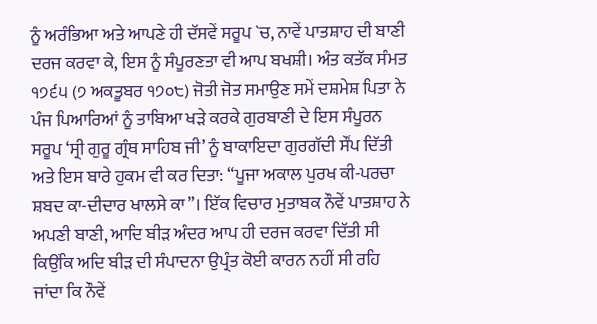ਨੂੰ ਅਰੰਭਿਆ ਅਤੇ ਆਪਣੇ ਹੀ ਦੱਸਵੇਂ ਸਰੂਪ `ਚ, ਨਾਵੇਂ ਪਾਤਸ਼ਾਹ ਦੀ ਬਾਣੀ ਦਰਜ ਕਰਵਾ ਕੇ, ਇਸ ਨੂੰ ਸੰਪੂਰਣਤਾ ਵੀ ਆਪ ਬਖਸ਼ੀ। ਅੰਤ ਕਤੱਕ ਸੰਮਤ ੧੭੬੫ (੭ ਅਕਤੂਬਰ ੧੭੦੮) ਜੋਤੀ ਜੋਤ ਸਮਾਉਣ ਸਮੇਂ ਦਸ਼ਮੇਸ਼ ਪਿਤਾ ਨੇ ਪੰਜ ਪਿਆਰਿਆਂ ਨੂੰ ਤਾਬਿਆ ਖੜੇ ਕਰਕੇ ਗੁਰਬਾਣੀ ਦੇ ਇਸ ਸੰਪੂਰਨ ਸਰੂਪ ‘ਸ੍ਰੀ ਗੁਰੂ ਗ੍ਰੰਥ ਸਾਹਿਬ ਜੀ’ ਨੂੰ ਬਾਕਾਇਦਾ ਗੁਰਗੱਦੀ ਸੌਂਪ ਦਿੱਤੀ ਅਤੇ ਇਸ ਬਾਰੇ ਹੁਕਮ ਵੀ ਕਰ ਦਿਤਾ: “ਪੂਜਾ ਅਕਾਲ ਪੁਰਖ ਕੀ-ਪਰਚਾ ਸ਼ਬਦ ਕਾ-ਦੀਦਾਰ ਖਾਲਸੇ ਕਾ”। ਇੱਕ ਵਿਚਾਰ ਮੁਤਾਬਕ ਨੌਵੇਂ ਪਾਤਸ਼ਾਹ ਨੇ ਅਪਣੀ ਬਾਣੀ, ਆਦਿ ਬੀੜ ਅੰਦਰ ਆਪ ਹੀ ਦਰਜ ਕਰਵਾ ਦਿੱਤੀ ਸੀ ਕਿਉਂਕਿ ਅਦਿ ਬੀੜ ਦੀ ਸੰਪਾਦਨਾ ਉਪ੍ਰੰਤ ਕੋਈ ਕਾਰਨ ਨਹੀਂ ਸੀ ਰਹਿ ਜਾਂਦਾ ਕਿ ਨੌਵੇਂ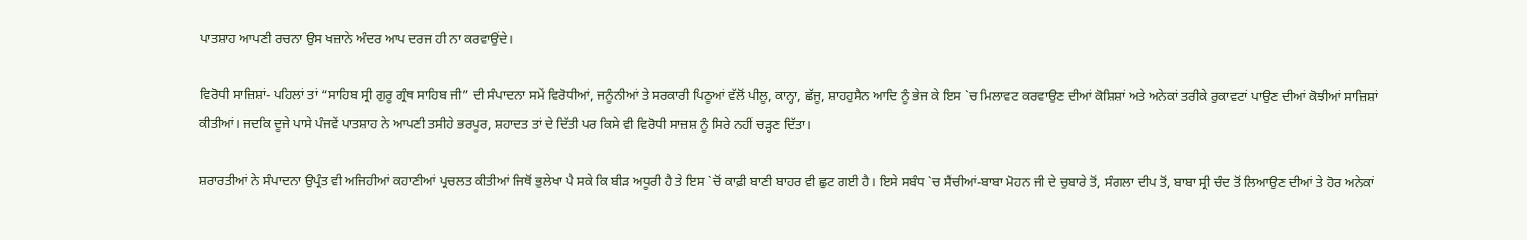ਪਾਤਸ਼ਾਹ ਆਪਣੀ ਰਚਨਾ ਉਸ ਖਜ਼ਾਨੇ ਅੰਦਰ ਆਪ ਦਰਜ ਹੀ ਨਾ ਕਰਵਾਉਂਦੇ।

ਵਿਰੋਧੀ ਸਾਜ਼ਿਸ਼ਾਂ- ਪਹਿਲਾਂ ਤਾਂ “ਸਾਹਿਬ ਸ੍ਰੀ ਗੁਰੂ ਗ੍ਰੰਥ ਸਾਹਿਬ ਜੀ” ਦੀ ਸੰਪਾਦਨਾ ਸਮੇਂ ਵਿਰੋਧੀਆਂ, ਜਨੂੰਨੀਆਂ ਤੇ ਸਰਕਾਰੀ ਪਿਠੂਆਂ ਵੱਲੋਂ ਪੀਲੂ, ਕਾਨ੍ਹਾ, ਛੱਜੂ, ਸ਼ਾਹਹੁਸੈਨ ਆਦਿ ਨੂੰ ਭੇਜ ਕੇ ਇਸ `ਚ ਮਿਲਾਵਟ ਕਰਵਾਉਣ ਦੀਆਂ ਕੋਸ਼ਿਸ਼ਾਂ ਅਤੇ ਅਨੇਕਾਂ ਤਰੀਕੇ ਰੁਕਾਵਟਾਂ ਪਾਉਣ ਦੀਆਂ ਕੋਝੀਆਂ ਸਾਜ਼ਿਸ਼ਾਂ ਕੀਤੀਆਂ। ਜਦਕਿ ਦੂਜੇ ਪਾਸੇ ਪੰਜਵੇਂ ਪਾਤਸ਼ਾਹ ਨੇ ਆਪਣੀ ਤਸੀਹੇ ਭਰਪੂਰ, ਸ਼ਹਾਦਤ ਤਾਂ ਦੇ ਦਿੱਤੀ ਪਰ ਕਿਸੇ ਵੀ ਵਿਰੋਧੀ ਸਾਜ਼ਸ਼ ਨੂੰ ਸਿਰੇ ਨਹੀਂ ਚੜ੍ਹਣ ਦਿੱਤਾ।

ਸ਼ਰਾਰਤੀਆਂ ਨੇ ਸੰਪਾਦਨਾ ਉਪ੍ਰੰਤ ਵੀ ਅਜਿਹੀਆਂ ਕਹਾਣੀਆਂ ਪ੍ਰਚਲਤ ਕੀਤੀਆਂ ਜਿਥੋਂ ਭੁਲੇਖਾ ਪੈ ਸਕੇ ਕਿ ਬੀੜ ਅਧੂਰੀ ਹੈ ਤੇ ਇਸ `ਚੋਂ ਕਾਫ਼ੀ ਬਾਣੀ ਬਾਹਰ ਵੀ ਛੁਟ ਗਈ ਹੈ। ਇਸੇ ਸਬੰਧ `ਚ ਸੈਂਚੀਆਂ-ਬਾਬਾ ਮੋਹਨ ਜੀ ਦੇ ਚੁਬਾਰੇ ਤੋਂ, ਸੰਗਲਾ ਦੀਪ ਤੋਂ, ਬਾਬਾ ਸ੍ਰੀ ਚੰਦ ਤੋਂ ਲਿਆਉਣ ਦੀਆਂ ਤੇ ਹੋਰ ਅਨੇਕਾਂ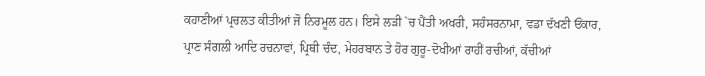ਕਹਾਣੀਆਂ ਪ੍ਰਚਲਤ ਕੀਤੀਆਂ ਜੋ ਨਿਰਮੂਲ ਹਨ। ਇਸੇ ਲੜੀ `ਚ ਪੈਂਤੀ ਅਖਰੀ, ਸਹੰਸਰਨਾਮਾ, ਵਡਾ ਦੱਖਣੀ ਓਂਕਾਰ, ਪ੍ਰਾਣ ਸੰਗਲੀ ਆਦਿ ਰਚਨਾਵਾਂ, ਪ੍ਰਿਥੀ ਚੰਦ, ਮੇਹਰਬਾਨ ਤੇ ਹੋਰ ਗੁਰੂ-ਦੋਖੀਆਂ ਰਾਹੀਂ ਰਚੀਆਂ, ਕੱਚੀਆਂ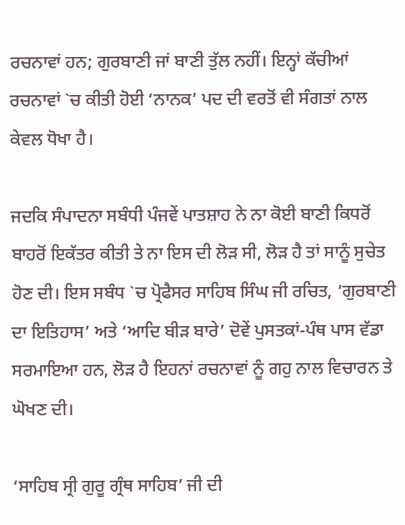ਰਚਨਾਵਾਂ ਹਨ; ਗੁਰਬਾਣੀ ਜਾਂ ਬਾਣੀ ਤੁੱਲ ਨਹੀਂ। ਇਨ੍ਹਾਂ ਕੱਚੀਆਂ ਰਚਨਾਵਾਂ `ਚ ਕੀਤੀ ਹੋਈ ‘ਨਾਨਕ’ ਪਦ ਦੀ ਵਰਤੋਂ ਵੀ ਸੰਗਤਾਂ ਨਾਲ ਕੇਵਲ ਧੋਖਾ ਹੈ।

ਜਦਕਿ ਸੰਪਾਦਨਾ ਸਬੰਧੀ ਪੰਜਵੇਂ ਪਾਤਸ਼ਾਹ ਨੇ ਨਾ ਕੋਈ ਬਾਣੀ ਕਿਧਰੋਂ ਬਾਹਰੋਂ ਇਕੱਤਰ ਕੀਤੀ ਤੇ ਨਾ ਇਸ ਦੀ ਲੋੜ ਸੀ, ਲੋੜ ਹੈ ਤਾਂ ਸਾਨੂੰ ਸੁਚੇਤ ਹੋਣ ਦੀ। ਇਸ ਸਬੰਧ `ਚ ਪ੍ਰੋਫੈਸਰ ਸਾਹਿਬ ਸਿੰਘ ਜੀ ਰਚਿਤ, ‘ਗੁਰਬਾਣੀ ਦਾ ਇਤਿਹਾਸ’ ਅਤੇ ‘ਆਦਿ ਬੀੜ ਬਾਰੇ’ ਦੋਵੇਂ ਪੁਸਤਕਾਂ-ਪੰਥ ਪਾਸ ਵੱਡਾ ਸਰਮਾਇਆ ਹਨ, ਲੋੜ ਹੈ ਇਹਨਾਂ ਰਚਨਾਵਾਂ ਨੂੰ ਗਹੁ ਨਾਲ ਵਿਚਾਰਨ ਤੇ ਘੋਖਣ ਦੀ।

‘ਸਾਹਿਬ ਸ੍ਰੀ ਗੁਰੂ ਗ੍ਰੰਥ ਸਾਹਿਬ’ ਜੀ ਦੀ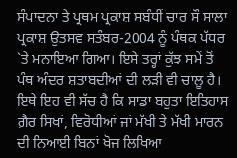ਸੰਪਾਦਨਾ ਤੇ ਪ੍ਰਥਮ ਪ੍ਰਕਾਸ਼ ਸਬੰਧੀਂ ਚਾਰ ਸੌ ਸਾਲਾ ਪ੍ਰਕਾਸ਼ ਉਤਸਵ ਸਤੰਬਰ-2004 ਨੂੰ ਪੰਥਕ ਪੱਧਰ `ਤੇ ਮਨਾਇਆ ਗਿਆ। ਇਸੇ ਤਰ੍ਹਾਂ ਕੁੱਝ ਸਮੇਂ ਤੋਂ ਪੰਥ ਅੰਦਰ ਸ਼ਤਾਬਦੀਆਂ ਦੀ ਲੜੀ ਵੀ ਚਾਲੂ ਹੈ। ਇਥੇ ਇਹ ਵੀ ਸੱਚ ਹੈ ਕਿ ਸਾਡਾ ਬਹੁਤਾ ਇਤਿਹਾਸ ਗ਼ੈਰ ਸਿਖਾਂ, ਵਿਰੋਧੀਆਂ ਜਾਂ ਮੱਖੀ ਤੇ ਮੱਖੀ ਮਾਰਨ ਦੀ ਨਿਆਈ ਬਿਨਾਂ ਖੋਜ ਲਿਖਿਆ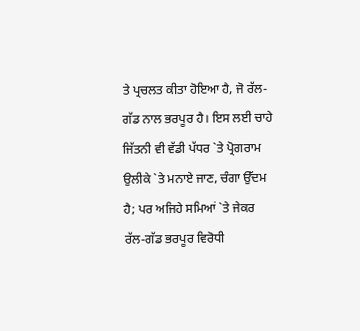ਤੇ ਪ੍ਰਚਲਤ ਕੀਤਾ ਹੋਇਆ ਹੈ, ਜੋ ਰੱਲ-ਗੱਡ ਨਾਲ ਭਰਪੂਰ ਹੈ। ਇਸ ਲਈ ਚਾਹੇ ਜਿੱਤਨੀ ਵੀ ਵੱਡੀ ਪੱਧਰ `ਤੇ ਪ੍ਰੋਗਰਾਮ ਉਲੀਕੇ `ਤੇ ਮਨਾਏ ਜਾਣ, ਚੰਗਾ ਉੱਦਮ ਹੈ; ਪਰ ਅਜਿਹੇ ਸਮਿਆਂ `ਤੇ ਜੇਕਰ ਰੱਲ-ਗੱਡ ਭਰਪੂਰ ਵਿਰੋਧੀ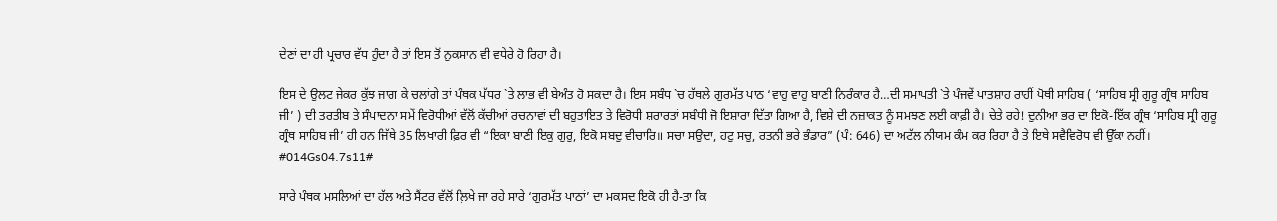ਦੇਣਾਂ ਦਾ ਹੀ ਪ੍ਰਚਾਰ ਵੱਧ ਹੁੰਦਾ ਹੈ ਤਾਂ ਇਸ ਤੋਂ ਨੁਕਸਾਨ ਵੀ ਵਧੇਰੇ ਹੋ ਰਿਹਾ ਹੈ।

ਇਸ ਦੇ ਉਲਟ ਜੇਕਰ ਕੁੱਝ ਜਾਗ ਕੇ ਚਲਾਂਗੇ ਤਾਂ ਪੰਥਕ ਪੱਧਰ `ਤੇ ਲਾਭ ਵੀ ਬੇਅੰਤ ਹੋ ਸਕਦਾ ਹੈ। ਇਸ ਸਬੰਧ `ਚ ਹੱਥਲੇ ਗੁਰਮੱਤ ਪਾਠ ‘ਵਾਹੁ ਵਾਹੁ ਬਾਣੀ ਨਿਰੰਕਾਰ ਹੈ…ਦੀ ਸਮਾਪਤੀ `ਤੇ ਪੰਜਵੇਂ ਪਾਤਸ਼ਾਹ ਰਾਹੀਂ ਪੋਥੀ ਸਾਹਿਬ ( ‘ਸਾਹਿਬ ਸ੍ਰੀ ਗੁਰੂ ਗ੍ਰੰਥ ਸਾਹਿਬ ਜੀ’ ) ਦੀ ਤਰਤੀਬ ਤੇ ਸੰਪਾਦਨਾ ਸਮੇਂ ਵਿਰੋਧੀਆਂ ਵੱਲੋਂ ਕੱਚੀਆਂ ਰਚਨਾਵਾਂ ਦੀ ਬਹੁਤਾਇਤ ਤੇ ਵਿਰੋਧੀ ਸ਼ਰਾਰਤਾਂ ਸਬੰਧੀ ਜੋ ਇਸ਼ਾਰਾ ਦਿੱਤਾ ਗਿਆ ਹੈ, ਵਿਸ਼ੇ ਦੀ ਨਜ਼ਾਕਤ ਨੂੰ ਸਮਝਣ ਲਈ ਕਾਫ਼ੀ ਹੈ। ਚੇਤੇ ਰਹੇ! ਦੁਨੀਆ ਭਰ ਦਾ ਇਕੋ-ਇੱਕ ਗ੍ਰੰਥ ‘ਸਾਹਿਬ ਸ੍ਰੀ ਗੁਰੂ ਗ੍ਰੰਥ ਸਾਹਿਬ ਜੀ’ ਹੀ ਹਨ ਜਿੱਥੇ 35 ਲਿਖਾਰੀ ਫ਼ਿਰ ਵੀ “ਇਕਾ ਬਾਣੀ ਇਕੁ ਗੁਰੁ, ਇਕੋ ਸਬਦੁ ਵੀਚਾਰਿ॥ ਸਚਾ ਸਉਦਾ, ਹਟੁ ਸਚੁ, ਰਤਨੀ ਭਰੇ ਭੰਡਾਰ” (ਪੰ: 646) ਦਾ ਅਟੱਲ ਨੀਯਮ ਕੰਮ ਕਰ ਰਿਹਾ ਹੈ ਤੇ ਇਥੇ ਸਵੈਵਿਰੋਧ ਵੀ ਉੱਕਾ ਨਹੀਂ। #014Gs04.7s11#

ਸਾਰੇ ਪੰਥਕ ਮਸਲਿਆਂ ਦਾ ਹੱਲ ਅਤੇ ਸੈਂਟਰ ਵੱਲੋਂ ਲ਼ਿਖੇ ਜਾ ਰਹੇ ਸਾਰੇ ‘ਗੁਰਮੱਤ ਪਾਠਾਂ’ ਦਾ ਮਕਸਦ ਇਕੋ ਹੀ ਹੈ-ਤਾ ਕਿ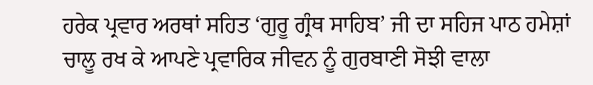ਹਰੇਕ ਪ੍ਰਵਾਰ ਅਰਥਾਂ ਸਹਿਤ ‘ਗੁਰੂ ਗ੍ਰੰਥ ਸਾਹਿਬ’ ਜੀ ਦਾ ਸਹਿਜ ਪਾਠ ਹਮੇਸ਼ਾਂ ਚਾਲੂ ਰਖ ਕੇ ਆਪਣੇ ਪ੍ਰਵਾਰਿਕ ਜੀਵਨ ਨੂੰ ਗੁਰਬਾਣੀ ਸੋਝੀ ਵਾਲਾ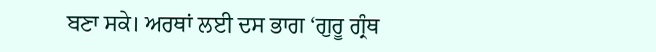ਬਣਾ ਸਕੇ। ਅਰਥਾਂ ਲਈ ਦਸ ਭਾਗ ‘ਗੁਰੂ ਗ੍ਰੰਥ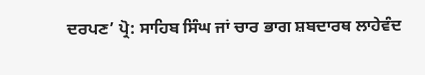ਦਰਪਣ’ ਪ੍ਰੋ: ਸਾਹਿਬ ਸਿੰਘ ਜਾਂ ਚਾਰ ਭਾਗ ਸ਼ਬਦਾਰਥ ਲਾਹੇਵੰਦ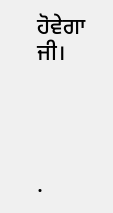ਹੋਵੇਗਾ ਜੀ।




.